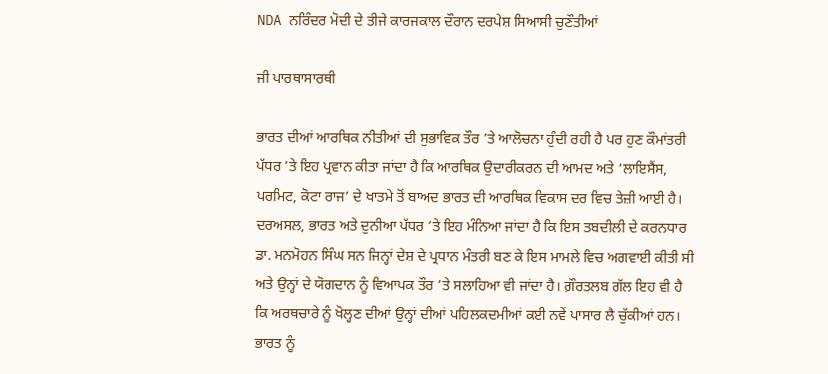NDA ਨਰਿੰਦਰ ਮੋਦੀ ਦੇ ਤੀਜੇ ਕਾਰਜਕਾਲ ਦੌਰਾਨ ਦਰਪੇਸ਼ ਸਿਆਸੀ ਚੁਣੌਤੀਆਂ

ਜੀ ਪਾਰਥਾਸਾਰਥੀ

ਭਾਰਤ ਦੀਆਂ ਆਰਥਿਕ ਨੀਤੀਆਂ ਦੀ ਸੁਭਾਵਿਕ ਤੌਰ ’ਤੇ ਆਲੋਚਨਾ ਹੁੰਦੀ ਰਹੀ ਹੈ ਪਰ ਹੁਣ ਕੌਮਾਂਤਰੀ ਪੱਧਰ ’ਤੇ ਇਹ ਪ੍ਰਵਾਨ ਕੀਤਾ ਜਾਂਦਾ ਹੈ ਕਿ ਆਰਥਿਕ ਉਦਾਰੀਕਰਨ ਦੀ ਆਮਦ ਅਤੇ ‘ਲਾਇਸੈਂਸ, ਪਰਮਿਟ, ਕੋਟਾ ਰਾਜ’ ਦੇ ਖਾਤਮੇ ਤੋਂ ਬਾਅਦ ਭਾਰਤ ਦੀ ਆਰਥਿਕ ਵਿਕਾਸ ਦਰ ਵਿਚ ਤੇਜ਼ੀ ਆਈ ਹੈ। ਦਰਅਸਲ, ਭਾਰਤ ਅਤੇ ਦੁਨੀਆ ਪੱਧਰ ’ਤੇ ਇਹ ਮੰਨਿਆ ਜਾਂਦਾ ਹੈ ਕਿ ਇਸ ਤਬਦੀਲੀ ਦੇ ਕਰਨਧਾਰ ਡਾ. ਮਨਮੋਹਨ ਸਿੰਘ ਸਨ ਜਿਨ੍ਹਾਂ ਦੇਸ਼ ਦੇ ਪ੍ਰਧਾਨ ਮੰਤਰੀ ਬਣ ਕੇ ਇਸ ਮਾਮਲੇ ਵਿਚ ਅਗਵਾਈ ਕੀਤੀ ਸੀ ਅਤੇ ਉਨ੍ਹਾਂ ਦੇ ਯੋਗਦਾਨ ਨੂੰ ਵਿਆਪਕ ਤੌਰ ’ਤੇ ਸਲਾਹਿਆ ਵੀ ਜਾਂਦਾ ਹੈ। ਗ਼ੌਰਤਲਬ ਗੱਲ ਇਹ ਵੀ ਹੈ ਕਿ ਅਰਥਚਾਰੇ ਨੂੰ ਖੋਲ੍ਹਣ ਦੀਆਂ ਉਨ੍ਹਾਂ ਦੀਆਂ ਪਹਿਲਕਦਮੀਆਂ ਕਈ ਨਵੇਂ ਪਾਸਾਰ ਲੈ ਚੁੱਕੀਆਂ ਹਨ। ਭਾਰਤ ਨੂੰ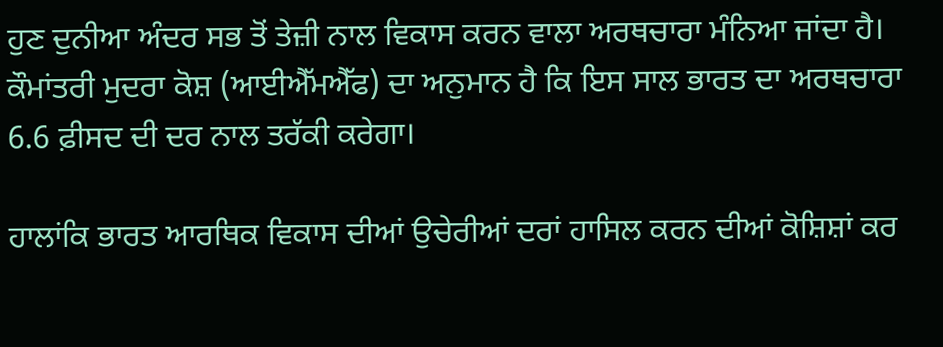ਹੁਣ ਦੁਨੀਆ ਅੰਦਰ ਸਭ ਤੋਂ ਤੇਜ਼ੀ ਨਾਲ ਵਿਕਾਸ ਕਰਨ ਵਾਲਾ ਅਰਥਚਾਰਾ ਮੰਨਿਆ ਜਾਂਦਾ ਹੈ। ਕੌਮਾਂਤਰੀ ਮੁਦਰਾ ਕੋਸ਼ (ਆਈਐੱਮਐੱਫ) ਦਾ ਅਨੁਮਾਨ ਹੈ ਕਿ ਇਸ ਸਾਲ ਭਾਰਤ ਦਾ ਅਰਥਚਾਰਾ 6.6 ਫ਼ੀਸਦ ਦੀ ਦਰ ਨਾਲ ਤਰੱਕੀ ਕਰੇਗਾ।

ਹਾਲਾਂਕਿ ਭਾਰਤ ਆਰਥਿਕ ਵਿਕਾਸ ਦੀਆਂ ਉਚੇਰੀਆਂ ਦਰਾਂ ਹਾਸਿਲ ਕਰਨ ਦੀਆਂ ਕੋਸ਼ਿਸ਼ਾਂ ਕਰ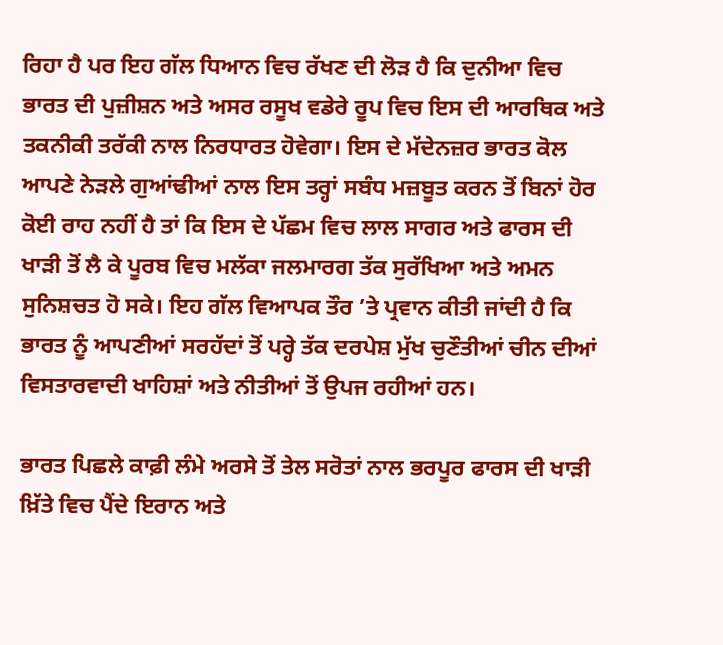ਰਿਹਾ ਹੈ ਪਰ ਇਹ ਗੱਲ ਧਿਆਨ ਵਿਚ ਰੱਖਣ ਦੀ ਲੋੜ ਹੈ ਕਿ ਦੁਨੀਆ ਵਿਚ ਭਾਰਤ ਦੀ ਪੁਜ਼ੀਸ਼ਨ ਅਤੇ ਅਸਰ ਰਸੂਖ ਵਡੇਰੇ ਰੂਪ ਵਿਚ ਇਸ ਦੀ ਆਰਥਿਕ ਅਤੇ ਤਕਨੀਕੀ ਤਰੱਕੀ ਨਾਲ ਨਿਰਧਾਰਤ ਹੋਵੇਗਾ। ਇਸ ਦੇ ਮੱਦੇਨਜ਼ਰ ਭਾਰਤ ਕੋਲ ਆਪਣੇ ਨੇੜਲੇ ਗੁਆਂਢੀਆਂ ਨਾਲ ਇਸ ਤਰ੍ਹਾਂ ਸਬੰਧ ਮਜ਼ਬੂਤ ਕਰਨ ਤੋਂ ਬਿਨਾਂ ਹੋਰ ਕੋਈ ਰਾਹ ਨਹੀਂ ਹੈ ਤਾਂ ਕਿ ਇਸ ਦੇ ਪੱਛਮ ਵਿਚ ਲਾਲ ਸਾਗਰ ਅਤੇ ਫਾਰਸ ਦੀ ਖਾੜੀ ਤੋਂ ਲੈ ਕੇ ਪੂਰਬ ਵਿਚ ਮਲੱਕਾ ਜਲਮਾਰਗ ਤੱਕ ਸੁਰੱਖਿਆ ਅਤੇ ਅਮਨ ਸੁਨਿਸ਼ਚਤ ਹੋ ਸਕੇ। ਇਹ ਗੱਲ ਵਿਆਪਕ ਤੌਰ ’ਤੇ ਪ੍ਰਵਾਨ ਕੀਤੀ ਜਾਂਦੀ ਹੈ ਕਿ ਭਾਰਤ ਨੂੰ ਆਪਣੀਆਂ ਸਰਹੱਦਾਂ ਤੋਂ ਪਰ੍ਹੇ ਤੱਕ ਦਰਪੇਸ਼ ਮੁੱਖ ਚੁਣੌਤੀਆਂ ਚੀਨ ਦੀਆਂ ਵਿਸਤਾਰਵਾਦੀ ਖਾਹਿਸ਼ਾਂ ਅਤੇ ਨੀਤੀਆਂ ਤੋਂ ਉਪਜ ਰਹੀਆਂ ਹਨ।

ਭਾਰਤ ਪਿਛਲੇ ਕਾਫ਼ੀ ਲੰਮੇ ਅਰਸੇ ਤੋਂ ਤੇਲ ਸਰੋਤਾਂ ਨਾਲ ਭਰਪੂਰ ਫਾਰਸ ਦੀ ਖਾੜੀ ਖ਼ਿੱਤੇ ਵਿਚ ਪੈਂਦੇ ਇਰਾਨ ਅਤੇ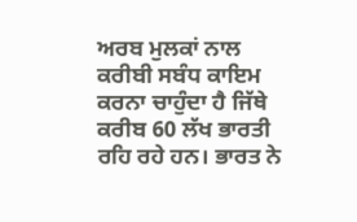ਅਰਬ ਮੁਲਕਾਂ ਨਾਲ ਕਰੀਬੀ ਸਬੰਧ ਕਾਇਮ ਕਰਨਾ ਚਾਹੁੰਦਾ ਹੈ ਜਿੱਥੇ ਕਰੀਬ 60 ਲੱਖ ਭਾਰਤੀ ਰਹਿ ਰਹੇ ਹਨ। ਭਾਰਤ ਨੇ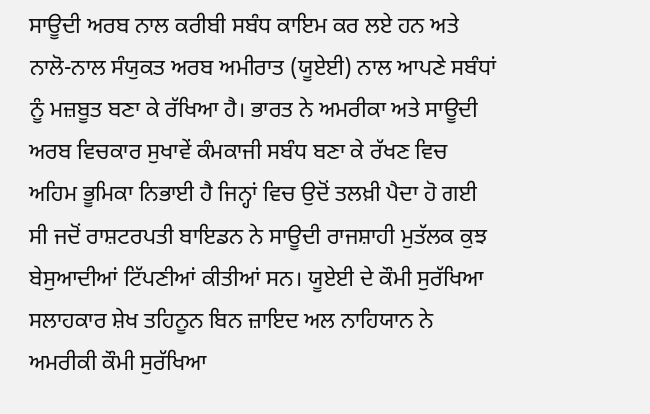ਸਾਊਦੀ ਅਰਬ ਨਾਲ ਕਰੀਬੀ ਸਬੰਧ ਕਾਇਮ ਕਰ ਲਏ ਹਨ ਅਤੇ ਨਾਲੋ-ਨਾਲ ਸੰਯੁਕਤ ਅਰਬ ਅਮੀਰਾਤ (ਯੂਏਈ) ਨਾਲ ਆਪਣੇ ਸਬੰਧਾਂ ਨੂੰ ਮਜ਼ਬੂਤ ਬਣਾ ਕੇ ਰੱਖਿਆ ਹੈ। ਭਾਰਤ ਨੇ ਅਮਰੀਕਾ ਅਤੇ ਸਾਊਦੀ ਅਰਬ ਵਿਚਕਾਰ ਸੁਖਾਵੇਂ ਕੰਮਕਾਜੀ ਸਬੰਧ ਬਣਾ ਕੇ ਰੱਖਣ ਵਿਚ ਅਹਿਮ ਭੂਮਿਕਾ ਨਿਭਾਈ ਹੈ ਜਿਨ੍ਹਾਂ ਵਿਚ ਉਦੋਂ ਤਲਖ਼ੀ ਪੈਦਾ ਹੋ ਗਈ ਸੀ ਜਦੋਂ ਰਾਸ਼ਟਰਪਤੀ ਬਾਇਡਨ ਨੇ ਸਾਊਦੀ ਰਾਜਸ਼ਾਹੀ ਮੁਤੱਲਕ ਕੁਝ ਬੇਸੁਆਦੀਆਂ ਟਿੱਪਣੀਆਂ ਕੀਤੀਆਂ ਸਨ। ਯੂਏਈ ਦੇ ਕੌਮੀ ਸੁਰੱਖਿਆ ਸਲਾਹਕਾਰ ਸ਼ੇਖ ਤਹਿਨੂਨ ਬਿਨ ਜ਼ਾਇਦ ਅਲ ਨਾਹਿਯਾਨ ਨੇ ਅਮਰੀਕੀ ਕੌਮੀ ਸੁਰੱਖਿਆ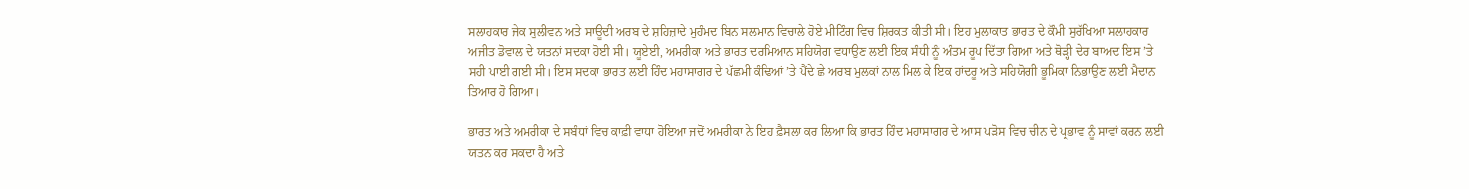ਸਲਾਹਕਾਰ ਜੇਕ ਸੁਲੀਵਨ ਅਤੇ ਸਾਊਦੀ ਅਰਬ ਦੇ ਸ਼ਹਿਜ਼ਾਦੇ ਮੁਹੰਮਦ ਬਿਨ ਸਲਮਾਨ ਵਿਚਾਲੇ ਹੋਏ ਮੀਟਿੰਗ ਵਿਚ ਸ਼ਿਰਕਤ ਕੀਤੀ ਸੀ। ਇਹ ਮੁਲਾਕਾਤ ਭਾਰਤ ਦੇ ਕੌਮੀ ਸੁਰੱਖਿਆ ਸਲਾਹਕਾਰ ਅਜੀਤ ਡੋਵਾਲ ਦੇ ਯਤਨਾਂ ਸਦਕਾ ਹੋਈ ਸੀ। ਯੂਏਈ, ਅਮਰੀਕਾ ਅਤੇ ਭਾਰਤ ਦਰਮਿਆਨ ਸਹਿਯੋਗ ਵਧਾਉਣ ਲਈ ਇਕ ਸੰਧੀ ਨੂੰ ਅੰਤਮ ਰੂਪ ਦਿੱਤਾ ਗਿਆ ਅਤੇ ਥੋੜ੍ਹੀ ਦੇਰ ਬਾਅਦ ਇਸ ’ਤੇ ਸਹੀ ਪਾਈ ਗਈ ਸੀ। ਇਸ ਸਦਕਾ ਭਾਰਤ ਲਈ ਹਿੰਦ ਮਹਾਸਾਗਰ ਦੇ ਪੱਛਮੀ ਕੰਢਿਆਂ ’ਤੇ ਪੈਂਦੇ ਛੇ ਅਰਬ ਮੁਲਕਾਂ ਨਾਲ ਮਿਲ ਕੇ ਇਕ ਹਾਂਦਰੂ ਅਤੇ ਸਹਿਯੋਗੀ ਭੂਮਿਕਾ ਨਿਭਾਉਣ ਲਈ ਮੈਦਾਨ ਤਿਆਰ ਹੋ ਗਿਆ।

ਭਾਰਤ ਅਤੇ ਅਮਰੀਕਾ ਦੇ ਸਬੰਧਾਂ ਵਿਚ ਕਾਫ਼ੀ ਵਾਧਾ ਹੋਇਆ ਜਦੋਂ ਅਮਰੀਕਾ ਨੇ ਇਹ ਫ਼ੈਸਲਾ ਕਰ ਲਿਆ ਕਿ ਭਾਰਤ ਹਿੰਦ ਮਹਾਸਾਗਰ ਦੇ ਆਸ ਪੜੋਸ ਵਿਚ ਚੀਨ ਦੇ ਪ੍ਰਭਾਵ ਨੂੰ ਸਾਵਾਂ ਕਰਨ ਲਈ ਯਤਨ ਕਰ ਸਕਦਾ ਹੈ ਅਤੇ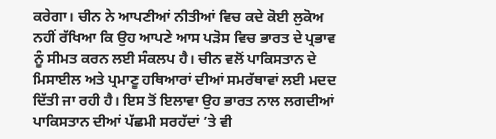ਕਰੇਗਾ। ਚੀਨ ਨੇ ਆਪਣੀਆਂ ਨੀਤੀਆਂ ਵਿਚ ਕਦੇ ਕੋਈ ਲੁਕੋਅ ਨਹੀਂ ਰੱਖਿਆ ਕਿ ਉਹ ਆਪਣੇ ਆਸ ਪੜੋਸ ਵਿਚ ਭਾਰਤ ਦੇ ਪ੍ਰਭਾਵ ਨੂੰ ਸੀਮਤ ਕਰਨ ਲਈ ਸੰਕਲਪ ਹੈ। ਚੀਨ ਵਲੋਂ ਪਾਕਿਸਤਾਨ ਦੇ ਮਿਸਾਈਲ ਅਤੇ ਪ੍ਰਮਾਣੂ ਹਥਿਆਰਾਂ ਦੀਆਂ ਸਮਰੱਥਾਵਾਂ ਲਈ ਮਦਦ ਦਿੱਤੀ ਜਾ ਰਹੀ ਹੈ। ਇਸ ਤੋਂ ਇਲਾਵਾ ਉਹ ਭਾਰਤ ਨਾਲ ਲਗਦੀਆਂ ਪਾਕਿਸਤਾਨ ਦੀਆਂ ਪੱਛਮੀ ਸਰਹੱਦਾਂ ’ਤੇ ਵੀ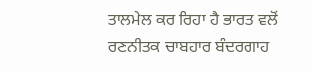ਤਾਲਮੇਲ ਕਰ ਰਿਹਾ ਹੈ ਭਾਰਤ ਵਲੋਂ ਰਣਨੀਤਕ ਚਾਬਹਾਰ ਬੰਦਰਗਾਹ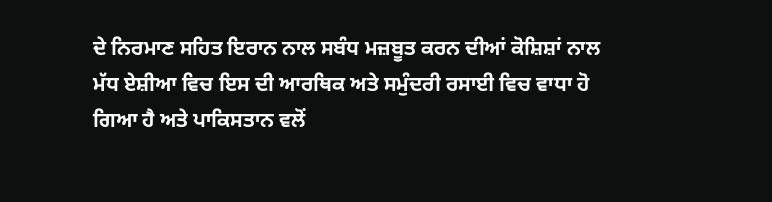ਦੇ ਨਿਰਮਾਣ ਸਹਿਤ ਇਰਾਨ ਨਾਲ ਸਬੰਧ ਮਜ਼ਬੂਤ ਕਰਨ ਦੀਆਂ ਕੋਸ਼ਿਸ਼ਾਂ ਨਾਲ ਮੱਧ ਏਸ਼ੀਆ ਵਿਚ ਇਸ ਦੀ ਆਰਥਿਕ ਅਤੇ ਸਮੁੰਦਰੀ ਰਸਾਈ ਵਿਚ ਵਾਧਾ ਹੋ ਗਿਆ ਹੈ ਅਤੇ ਪਾਕਿਸਤਾਨ ਵਲੋਂ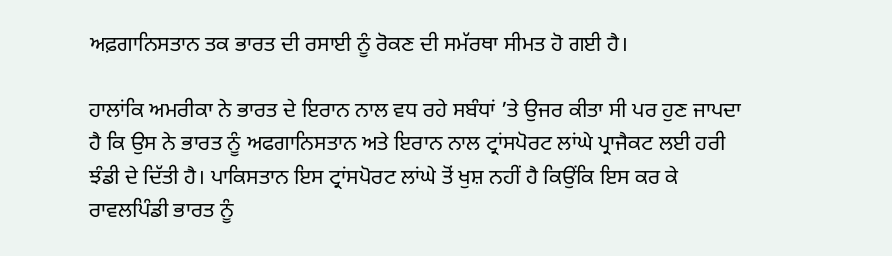ਅਫ਼ਗਾਨਿਸਤਾਨ ਤਕ ਭਾਰਤ ਦੀ ਰਸਾਈ ਨੂੰ ਰੋਕਣ ਦੀ ਸਮੱਰਥਾ ਸੀਮਤ ਹੋ ਗਈ ਹੈ।

ਹਾਲਾਂਕਿ ਅਮਰੀਕਾ ਨੇ ਭਾਰਤ ਦੇ ਇਰਾਨ ਨਾਲ ਵਧ ਰਹੇ ਸਬੰਧਾਂ ’ਤੇ ਉਜਰ ਕੀਤਾ ਸੀ ਪਰ ਹੁਣ ਜਾਪਦਾ ਹੈ ਕਿ ਉਸ ਨੇ ਭਾਰਤ ਨੂੰ ਅਫਗਾਨਿਸਤਾਨ ਅਤੇ ਇਰਾਨ ਨਾਲ ਟ੍ਰਾਂਸਪੋਰਟ ਲਾਂਘੇ ਪ੍ਰਾਜੈਕਟ ਲਈ ਹਰੀ ਝੰਡੀ ਦੇ ਦਿੱਤੀ ਹੈ। ਪਾਕਿਸਤਾਨ ਇਸ ਟ੍ਰਾਂਸਪੋਰਟ ਲਾਂਘੇ ਤੋਂ ਖੁਸ਼ ਨਹੀਂ ਹੈ ਕਿਉਂਕਿ ਇਸ ਕਰ ਕੇ ਰਾਵਲਪਿੰਡੀ ਭਾਰਤ ਨੂੰ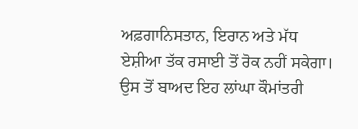ਅਫ਼ਗਾਨਿਸਤਾਨ, ਇਰਾਨ ਅਤੇ ਮੱਧ ਏਸ਼ੀਆ ਤੱਕ ਰਸਾਈ ਤੋਂ ਰੋਕ ਨਹੀਂ ਸਕੇਗਾ। ਉਸ ਤੋਂ ਬਾਅਦ ਇਹ ਲਾਂਘਾ ਕੌਮਾਂਤਰੀ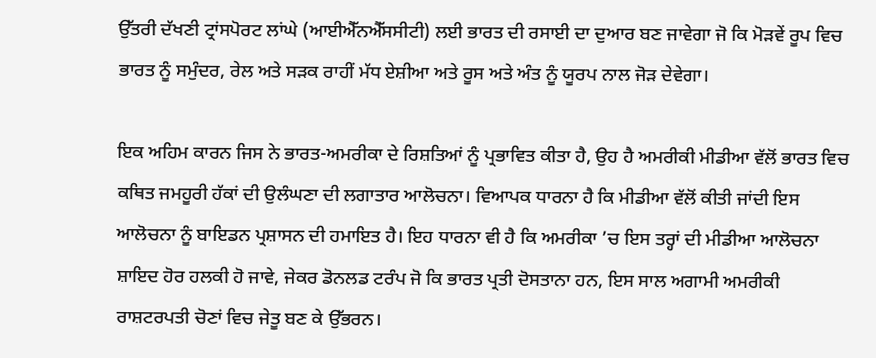ਉੱਤਰੀ ਦੱਖਣੀ ਟ੍ਰਾਂਸਪੋਰਟ ਲਾਂਘੇ (ਆਈਐੱਨਐੱਸਸੀਟੀ) ਲਈ ਭਾਰਤ ਦੀ ਰਸਾਈ ਦਾ ਦੁਆਰ ਬਣ ਜਾਵੇਗਾ ਜੋ ਕਿ ਮੋੜਵੇਂ ਰੂਪ ਵਿਚ ਭਾਰਤ ਨੂੰ ਸਮੁੰਦਰ, ਰੇਲ ਅਤੇ ਸੜਕ ਰਾਹੀਂ ਮੱਧ ਏਸ਼ੀਆ ਅਤੇ ਰੂਸ ਅਤੇ ਅੰਤ ਨੂੰ ਯੂਰਪ ਨਾਲ ਜੋੜ ਦੇਵੇਗਾ।

ਇਕ ਅਹਿਮ ਕਾਰਨ ਜਿਸ ਨੇ ਭਾਰਤ-ਅਮਰੀਕਾ ਦੇ ਰਿਸ਼ਤਿਆਂ ਨੂੰ ਪ੍ਰਭਾਵਿਤ ਕੀਤਾ ਹੈ, ਉਹ ਹੈ ਅਮਰੀਕੀ ਮੀਡੀਆ ਵੱਲੋਂ ਭਾਰਤ ਵਿਚ ਕਥਿਤ ਜਮਹੂਰੀ ਹੱਕਾਂ ਦੀ ਉਲੰਘਣਾ ਦੀ ਲਗਾਤਾਰ ਆਲੋਚਨਾ। ਵਿਆਪਕ ਧਾਰਨਾ ਹੈ ਕਿ ਮੀਡੀਆ ਵੱਲੋਂ ਕੀਤੀ ਜਾਂਦੀ ਇਸ ਆਲੋਚਨਾ ਨੂੰ ਬਾਇਡਨ ਪ੍ਰਸ਼ਾਸਨ ਦੀ ਹਮਾਇਤ ਹੈ। ਇਹ ਧਾਰਨਾ ਵੀ ਹੈ ਕਿ ਅਮਰੀਕਾ ’ਚ ਇਸ ਤਰ੍ਹਾਂ ਦੀ ਮੀਡੀਆ ਆਲੋਚਨਾ ਸ਼ਾਇਦ ਹੋਰ ਹਲਕੀ ਹੋ ਜਾਵੇ, ਜੇਕਰ ਡੋਨਲਡ ਟਰੰਪ ਜੋ ਕਿ ਭਾਰਤ ਪ੍ਰਤੀ ਦੋਸਤਾਨਾ ਹਨ, ਇਸ ਸਾਲ ਅਗਾਮੀ ਅਮਰੀਕੀ ਰਾਸ਼ਟਰਪਤੀ ਚੋਣਾਂ ਵਿਚ ਜੇਤੂ ਬਣ ਕੇ ਉੱਭਰਨ।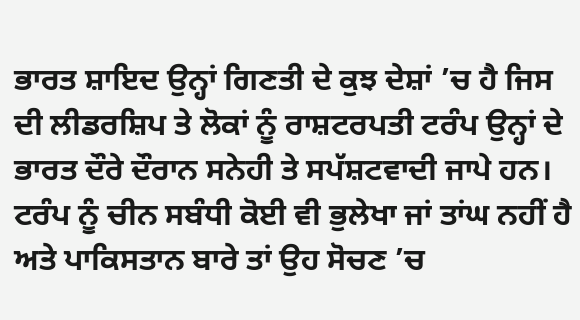ਭਾਰਤ ਸ਼ਾਇਦ ਉਨ੍ਹਾਂ ਗਿਣਤੀ ਦੇ ਕੁਝ ਦੇਸ਼ਾਂ ’ਚ ਹੈ ਜਿਸ ਦੀ ਲੀਡਰਸ਼ਿਪ ਤੇ ਲੋਕਾਂ ਨੂੰ ਰਾਸ਼ਟਰਪਤੀ ਟਰੰਪ ਉਨ੍ਹਾਂ ਦੇ ਭਾਰਤ ਦੌਰੇ ਦੌਰਾਨ ਸਨੇਹੀ ਤੇ ਸਪੱਸ਼ਟਵਾਦੀ ਜਾਪੇ ਹਨ। ਟਰੰਪ ਨੂੰ ਚੀਨ ਸਬੰਧੀ ਕੋਈ ਵੀ ਭੁਲੇਖਾ ਜਾਂ ਤਾਂਘ ਨਹੀਂ ਹੈ ਅਤੇ ਪਾਕਿਸਤਾਨ ਬਾਰੇ ਤਾਂ ਉਹ ਸੋਚਣ ’ਚ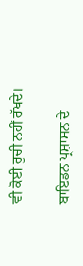ਵੀ ਕੋਈ ਰੁਚੀ ਨਹੀਂ ਰੱਖਦੇ।

ਬਾਇਡਨ ਪ੍ਰਸ਼ਾਸਨ ਦੇ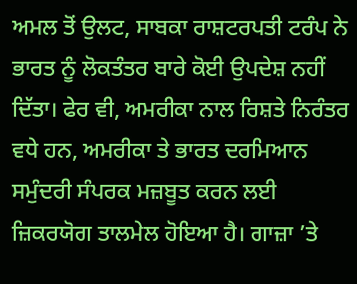ਅਮਲ ਤੋਂ ਉਲਟ, ਸਾਬਕਾ ਰਾਸ਼ਟਰਪਤੀ ਟਰੰਪ ਨੇ ਭਾਰਤ ਨੂੰ ਲੋਕਤੰਤਰ ਬਾਰੇ ਕੋਈ ਉਪਦੇਸ਼ ਨਹੀਂ ਦਿੱਤਾ। ਫੇਰ ਵੀ, ਅਮਰੀਕਾ ਨਾਲ ਰਿਸ਼ਤੇ ਨਿਰੰਤਰ ਵਧੇ ਹਨ, ਅਮਰੀਕਾ ਤੇ ਭਾਰਤ ਦਰਮਿਆਨ ਸਮੁੰਦਰੀ ਸੰਪਰਕ ਮਜ਼ਬੂਤ ਕਰਨ ਲਈ ਜ਼ਿਕਰਯੋਗ ਤਾਲਮੇਲ ਹੋਇਆ ਹੈ। ਗਾਜ਼ਾ ’ਤੇ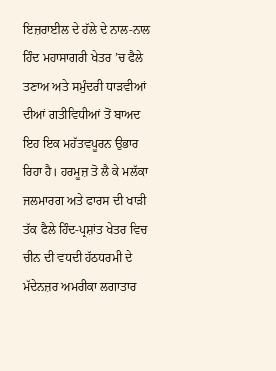ਇਜ਼ਰਾਈਲ ਦੇ ਹੱਲੇ ਦੇ ਨਾਲ-ਨਾਲ ਹਿੰਦ ਮਹਾਸਾਗਰੀ ਖੇਤਰ ’ਚ ਫੈਲੇ ਤਣਾਅ ਅਤੇ ਸਮੁੰਦਰੀ ਧਾੜਵੀਆਂ ਦੀਆਂ ਗਤੀਵਿਧੀਆਂ ਤੋਂ ਬਾਅਦ ਇਹ ਇਕ ਮਹੱਤਵਪੂਰਨ ਉਭਾਰ ਰਿਹਾ ਹੈ। ਹਰਮੂਜ਼ ਤੋ ਲੈ ਕੇ ਮਲੱਕਾ ਜਲਮਾਰਗ ਅਤੇ ਫਾਰਸ ਦੀ ਖਾੜੀ ਤੱਕ ਫੈਲੇ ਹਿੰਦ-ਪ੍ਰਸ਼ਾਂਤ ਖੇਤਰ ਵਿਚ ਚੀਨ ਦੀ ਵਧਦੀ ਹੱਠਧਰਮੀ ਦੇ ਮੱਦੇਨਜ਼ਰ ਅਮਰੀਕਾ ਲਗਾਤਾਰ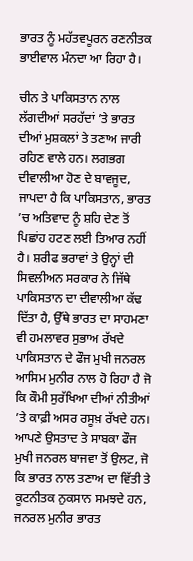ਭਾਰਤ ਨੂੰ ਮਹੱਤਵਪੂਰਨ ਰਣਨੀਤਕ ਭਾਈਵਾਲ ਮੰਨਦਾ ਆ ਰਿਹਾ ਹੈ।

ਚੀਨ ਤੇ ਪਾਕਿਸਤਾਨ ਨਾਲ ਲੱਗਦੀਆਂ ਸਰਹੱਦਾਂ ’ਤੇ ਭਾਰਤ ਦੀਆਂ ਮੁਸ਼ਕਲਾਂ ਤੇ ਤਣਾਅ ਜਾਰੀ ਰਹਿਣ ਵਾਲੇ ਹਨ। ਲਗਭਗ ਦੀਵਾਲੀਆ ਹੋਣ ਦੇ ਬਾਵਜੂਦ, ਜਾਪਦਾ ਹੈ ਕਿ ਪਾਕਿਸਤਾਨ, ਭਾਰਤ ’ਚ ਅਤਿਵਾਦ ਨੂੰ ਸ਼ਹਿ ਦੇਣ ਤੋਂ ਪਿਛਾਂਹ ਹਟਣ ਲਈ ਤਿਆਰ ਨਹੀਂ ਹੈ। ਸ਼ਰੀਫ ਭਰਾਵਾਂ ਤੇ ਉਨ੍ਹਾਂ ਦੀ ਸਿਵਲੀਅਨ ਸਰਕਾਰ ਨੇ ਜਿੱਥੇ ਪਾਕਿਸਤਾਨ ਦਾ ਦੀਵਾਲੀਆ ਕੱਢ ਦਿੱਤਾ ਹੈ, ਉੱਥੇ ਭਾਰਤ ਦਾ ਸਾਹਮਣਾ ਵੀ ਹਮਲਾਵਰ ਸੁਭਾਅ ਰੱਖਦੇ ਪਾਕਿਸਤਾਨ ਦੇ ਫੌਜ ਮੁਖੀ ਜਨਰਲ ਆਸਿਮ ਮੁਨੀਰ ਨਾਲ ਹੋ ਰਿਹਾ ਹੈ ਜੋ ਕਿ ਕੌਮੀ ਸੁਰੱਖਿਆ ਦੀਆਂ ਨੀਤੀਆਂ ’ਤੇ ਕਾਫ਼ੀ ਅਸਰ ਰਸੂਖ਼ ਰੱਖਦੇ ਹਨ। ਆਪਣੇ ਉਸਤਾਦ ਤੇ ਸਾਬਕਾ ਫੌਜ ਮੁਖੀ ਜਨਰਲ ਬਾਜਵਾ ਤੋਂ ਉਲਟ, ਜੋ ਕਿ ਭਾਰਤ ਨਾਲ ਤਣਾਅ ਦਾ ਵਿੱਤੀ ਤੇ ਕੂਟਨੀਤਕ ਨੁਕਸਾਨ ਸਮਝਦੇ ਹਨ, ਜਨਰਲ ਮੁਨੀਰ ਭਾਰਤ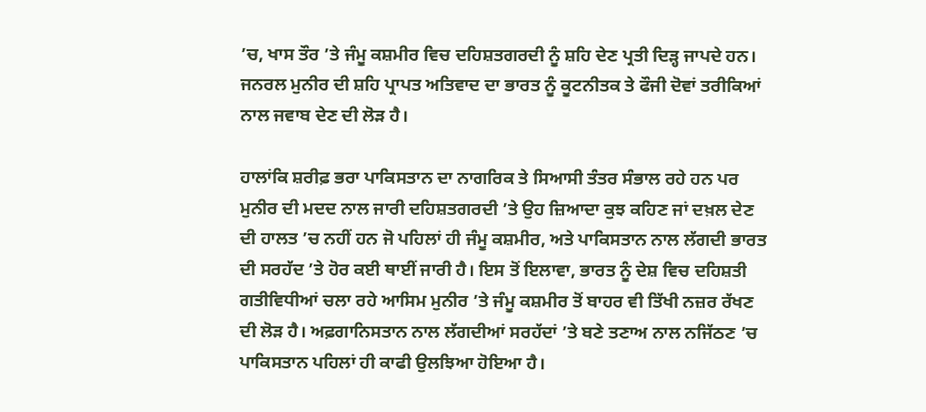’ਚ, ਖਾਸ ਤੌਰ ’ਤੇ ਜੰਮੂ ਕਸ਼ਮੀਰ ਵਿਚ ਦਹਿਸ਼ਤਗਰਦੀ ਨੂੰ ਸ਼ਹਿ ਦੇਣ ਪ੍ਰਤੀ ਦਿੜ੍ਹ ਜਾਪਦੇ ਹਨ। ਜਨਰਲ ਮੁਨੀਰ ਦੀ ਸ਼ਹਿ ਪ੍ਰਾਪਤ ਅਤਿਵਾਦ ਦਾ ਭਾਰਤ ਨੂੰ ਕੂਟਨੀਤਕ ਤੇ ਫੌਜੀ ਦੋਵਾਂ ਤਰੀਕਿਆਂ ਨਾਲ ਜਵਾਬ ਦੇਣ ਦੀ ਲੋੜ ਹੈ।

ਹਾਲਾਂਕਿ ਸ਼ਰੀਫ਼ ਭਰਾ ਪਾਕਿਸਤਾਨ ਦਾ ਨਾਗਰਿਕ ਤੇ ਸਿਆਸੀ ਤੰਤਰ ਸੰਭਾਲ ਰਹੇ ਹਨ ਪਰ ਮੁਨੀਰ ਦੀ ਮਦਦ ਨਾਲ ਜਾਰੀ ਦਹਿਸ਼ਤਗਰਦੀ ’ਤੇ ਉਹ ਜ਼ਿਆਦਾ ਕੁਝ ਕਹਿਣ ਜਾਂ ਦਖ਼ਲ ਦੇਣ ਦੀ ਹਾਲਤ ’ਚ ਨਹੀਂ ਹਨ ਜੋ ਪਹਿਲਾਂ ਹੀ ਜੰਮੂ ਕਸ਼ਮੀਰ, ਅਤੇ ਪਾਕਿਸਤਾਨ ਨਾਲ ਲੱਗਦੀ ਭਾਰਤ ਦੀ ਸਰਹੱਦ ’ਤੇ ਹੋਰ ਕਈ ਥਾਈਂ ਜਾਰੀ ਹੈ। ਇਸ ਤੋਂ ਇਲਾਵਾ, ਭਾਰਤ ਨੂੰ ਦੇਸ਼ ਵਿਚ ਦਹਿਸ਼ਤੀ ਗਤੀਵਿਧੀਆਂ ਚਲਾ ਰਹੇ ਆਸਿਮ ਮੁਨੀਰ ’ਤੇ ਜੰਮੂ ਕਸ਼ਮੀਰ ਤੋਂ ਬਾਹਰ ਵੀ ਤਿੱਖੀ ਨਜ਼ਰ ਰੱਖਣ ਦੀ ਲੋੜ ਹੈ। ਅਫ਼ਗਾਨਿਸਤਾਨ ਨਾਲ ਲੱਗਦੀਆਂ ਸਰਹੱਦਾਂ ’ਤੇ ਬਣੇ ਤਣਾਅ ਨਾਲ ਨਜਿੱਠਣ ’ਚ ਪਾਕਿਸਤਾਨ ਪਹਿਲਾਂ ਹੀ ਕਾਫੀ ਉਲਝਿਆ ਹੋਇਆ ਹੈ।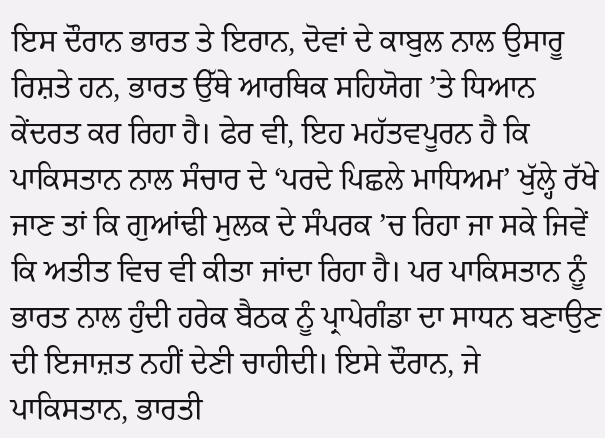ਇਸ ਦੌਰਾਨ ਭਾਰਤ ਤੇ ਇਰਾਨ, ਦੋਵਾਂ ਦੇ ਕਾਬੁਲ ਨਾਲ ਉਸਾਰੂ ਰਿਸ਼ਤੇ ਹਨ, ਭਾਰਤ ਉੱਥੇ ਆਰਥਿਕ ਸਹਿਯੋਗ ’ਤੇ ਧਿਆਨ ਕੇਂਦਰਤ ਕਰ ਰਿਹਾ ਹੈ। ਫੇਰ ਵੀ, ਇਹ ਮਹੱਤਵਪੂਰਨ ਹੈ ਕਿ ਪਾਕਿਸਤਾਨ ਨਾਲ ਸੰਚਾਰ ਦੇ ‘ਪਰਦੇ ਪਿਛਲੇ ਮਾਧਿਅਮ’ ਖੁੱਲ੍ਹੇ ਰੱਖੇ ਜਾਣ ਤਾਂ ਕਿ ਗੁਆਂਢੀ ਮੁਲਕ ਦੇ ਸੰਪਰਕ ’ਚ ਰਿਹਾ ਜਾ ਸਕੇ ਜਿਵੇਂ ਕਿ ਅਤੀਤ ਵਿਚ ਵੀ ਕੀਤਾ ਜਾਂਦਾ ਰਿਹਾ ਹੈ। ਪਰ ਪਾਕਿਸਤਾਨ ਨੂੰ ਭਾਰਤ ਨਾਲ ਹੁੰਦੀ ਹਰੇਕ ਬੈਠਕ ਨੂੰ ਪ੍ਰਾਪੇਗੰਡਾ ਦਾ ਸਾਧਨ ਬਣਾਉਣ ਦੀ ਇਜਾਜ਼ਤ ਨਹੀਂ ਦੇਣੀ ਚਾਹੀਦੀ। ਇਸੇ ਦੌਰਾਨ, ਜੇ ਪਾਕਿਸਤਾਨ, ਭਾਰਤੀ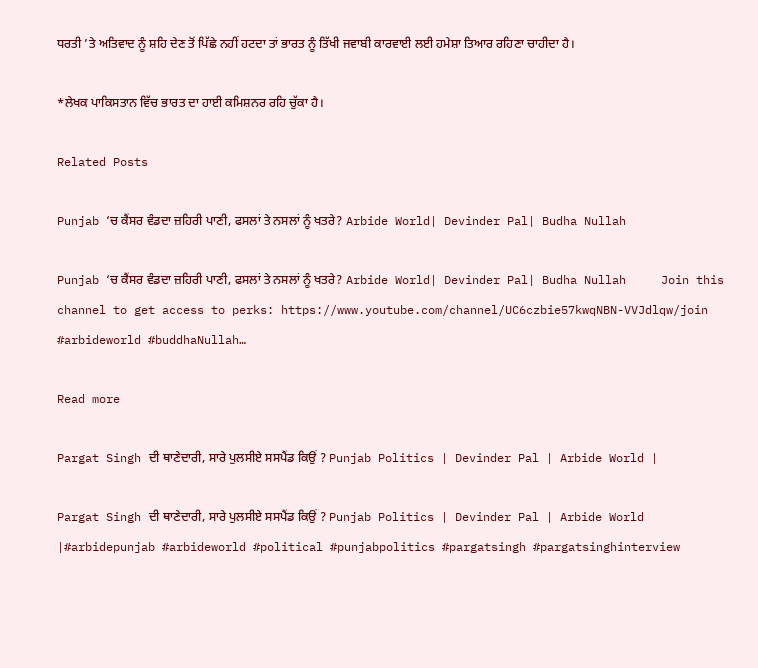ਧਰਤੀ ’ਤੇ ਅਤਿਵਾਦ ਨੂੰ ਸ਼ਹਿ ਦੇਣ ਤੋਂ ਪਿੱਛੇ ਨਹੀਂ ਹਟਦਾ ਤਾਂ ਭਾਰਤ ਨੂੰ ਤਿੱਖੀ ਜਵਾਬੀ ਕਾਰਵਾਈ ਲਈ ਹਮੇਸ਼ਾ ਤਿਆਰ ਰਹਿਣਾ ਚਾਹੀਦਾ ਹੈ।

*ਲੇਖਕ ਪਾਕਿਸਤਾਨ ਵਿੱਚ ਭਾਰਤ ਦਾ ਹਾਈ ਕਮਿਸ਼ਨਰ ਰਹਿ ਚੁੱਕਾ ਹੈ।

Related Posts

Punjab ‘ਚ ਕੈਂਸਰ ਵੰਡਦਾ ਜ਼ਹਿਰੀ ਪਾਣੀ, ਫਸਲਾਂ ਤੇ ਨਸਲਾਂ ਨੂੰ ਖਤਰੇ? Arbide World| Devinder Pal| Budha Nullah

Punjab ‘ਚ ਕੈਂਸਰ ਵੰਡਦਾ ਜ਼ਹਿਰੀ ਪਾਣੀ, ਫਸਲਾਂ ਤੇ ਨਸਲਾਂ ਨੂੰ ਖਤਰੇ? Arbide World| Devinder Pal| Budha Nullah     Join this channel to get access to perks: https://www.youtube.com/channel/UC6czbie57kwqNBN-VVJdlqw/join #arbideworld #buddhaNullah…

Read more

Pargat Singh ਦੀ ਥਾਣੇਦਾਰੀ, ਸਾਰੇ ਪੁਲਸੀਏ ਸਸਪੈਂਡ ਕਿਉਂ ? Punjab Politics | Devinder Pal | Arbide World |

Pargat Singh ਦੀ ਥਾਣੇਦਾਰੀ, ਸਾਰੇ ਪੁਲਸੀਏ ਸਸਪੈਂਡ ਕਿਉਂ ? Punjab Politics | Devinder Pal | Arbide World |#arbidepunjab #arbideworld #political #punjabpolitics #pargatsingh #pargatsinghinterview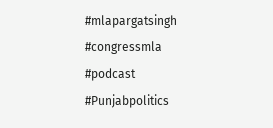#mlapargatsingh #congressmla #podcast #Punjabpolitics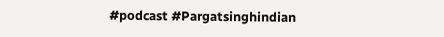#podcast #Pargatsinghindian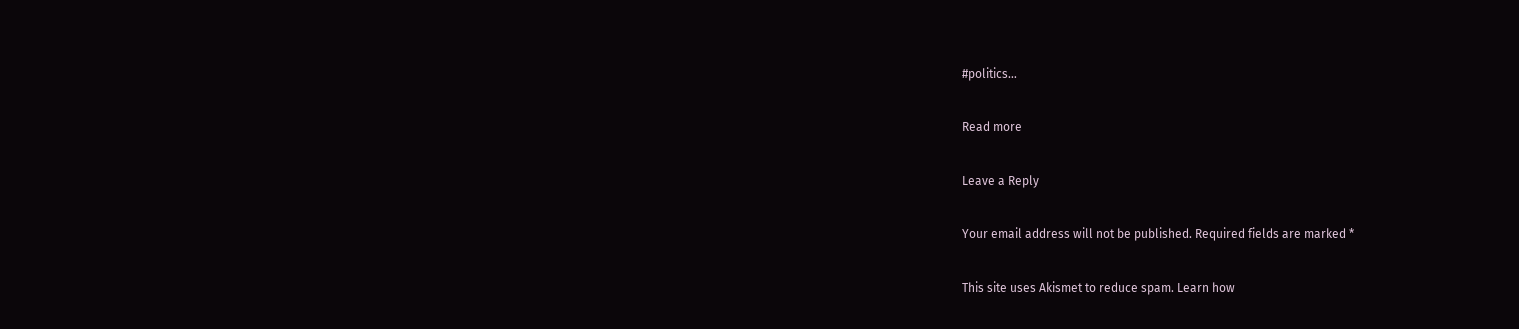#politics…

Read more

Leave a Reply

Your email address will not be published. Required fields are marked *

This site uses Akismet to reduce spam. Learn how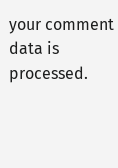your comment data is processed.